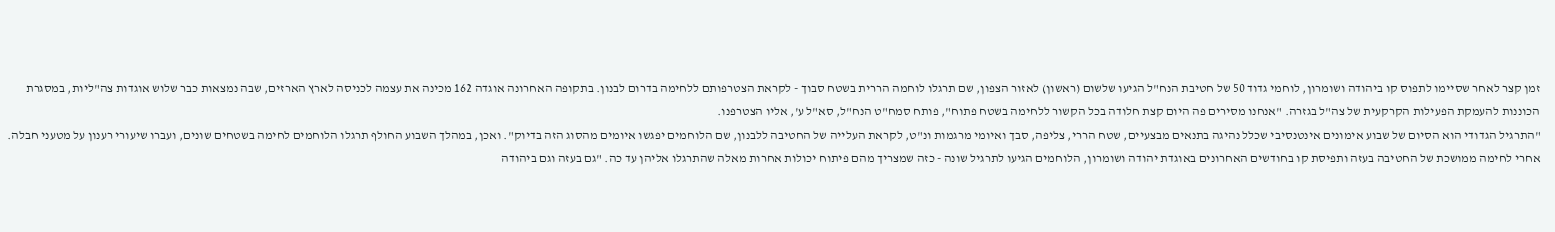זמן קצר לאחר שסיימו לתפוס קו ביהודה ושומרון, לוחמי גדוד 50 של חטיבת הנח"ל הגיעו שלשום (ראשון) לאזור הצפון, שם תרגלו לוחמה הררית בשטח סבוך - לקראת הצטרפותם ללחימה בדרום לבנון. בתקופה האחרונה אוגדה 162 מכינה את עצמה לכניסה לארץ הארזים, שבה נמצאות כבר שלוש אוגדות צה"ליות, במסגרת הכוננות להעמקת הפעילות הקרקעית של צה"ל בגזרה. "אנחנו מסירים פה היום קצת חלודה בכל הקשור ללחימה בשטח פתוח", פותח סמח"ט הנח"ל, סא"ל ע', אליו הצטרפנו.
"התרגיל הגדודי הוא הסיום של שבוע אימונים אינטנסיבי שכלל נהיגה בתנאים מבצעיים, שטח הררי, צליפה, סבך ואיומי מרגמות ונ"ט, לקראת העלייה של החטיבה ללבנון, שם הלוחמים יפגשו איומים מהסוג הזה בדיוק". ואכן, במהלך השבוע החולף תרגלו הלוחמים לחימה בשטחים שונים, ועברו שיעורי רענון על מטעני חבלה.
אחרי לחימה ממושכת של החטיבה בעזה ותפיסת קו בחודשים האחרונים באוגדת יהודה ושומרון, הלוחמים הגיעו לתרגיל שונה - כזה שמצריך מהם פיתוח יכולות אחרות מאלה שהתרגלו אליהן עד כה. "גם בעזה וגם ביהודה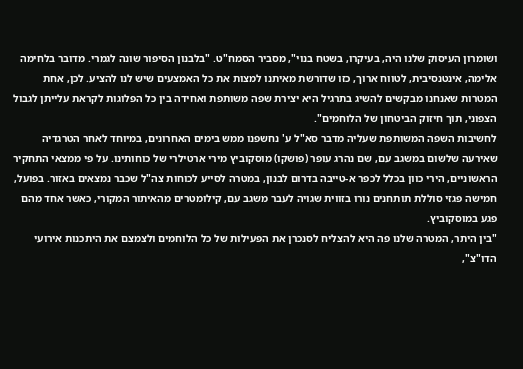ושומרון העיסוק שלנו היה, בעיקרו, בשטח בנוי", מסביר הסמח"ט. "בלבנון הסיפור שונה לגמרי. מדובר בלחימה אלימה, אינטנסיבית, לטווח ארוך, כזו שדורשת מאיתנו למצות את כל האמצעים שיש לנו להציע. לכן, אחת המטרות שאנחנו מבקשים להשיג בתרגיל היא יצירת שפה משותפת ואחידה בין כל הפלוגות לקראת עלייתן לגבול הצפוני, תוך חיזוק הביטחון של הלוחמים".
לחשיבות השפה המשותפת שעליה מדבר סא"ל ע' נחשפנו ממש בימים האחרונים, במיוחד לאחר הטרגדיה שאירעה שלשום במשגב עם, שם נהרג עופר (פושקו) מוסקוביץ מירי ארטילרי של כוחותינו. על פי ממצאי התחקיר הראשוניים, הירי כוון בכלל לכפר א-טייבה בדרום לבנון, במטרה לסייע לכוחות צה"ל שכבר נמצאים באזור. בפועל, חמישה פגזי סוללת תותחנים נורו בזווית שגויה לעבר משגב עם, קילומטרים מהאיתור המקורי, כאשר אחד מהם פגע במוסקוביץ.
"בין היתר, המטרה שלנו פה היא להצליח לסנכרן את הפעילות של כל הלוחמים ולצמצם את היתכנות אירועי הדו"צ",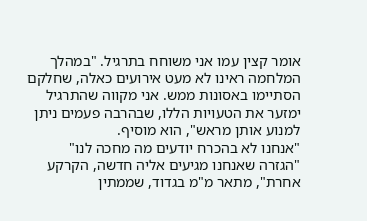אומר קצין עמו אני משוחח בתרגיל. "במהלך המלחמה ראינו לא מעט אירועים כאלה, שחלקם הסתיימו באסונות ממש. אני מקווה שהתרגיל ימזער את הטעויות הללו, שבהרבה פעמים ניתן למנוע אותן מראש", הוא מוסיף.
"אנחנו לא בהכרח יודעים מה מחכה לנו"
"הגזרה שאנחנו מגיעים אליה חדשה, הקרקע אחרת", מתאר מ"מ בגדוד, שממתין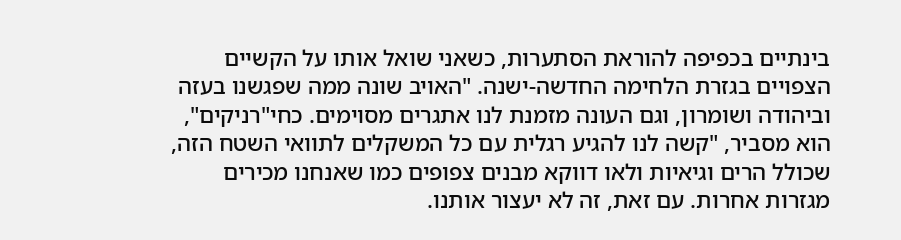בינתיים בכפיפה להוראת הסתערות, כשאני שואל אותו על הקשיים הצפויים בגזרת הלחימה החדשה-ישנה. "האויב שונה ממה שפגשנו בעזה וביהודה ושומרון, וגם העונה מזמנת לנו אתגרים מסוימים. כחי"רניקים", הוא מסביר, "קשה לנו להגיע רגלית עם כל המשקלים לתוואי השטח הזה, שכולל הרים וגיאיות ולאו דווקא מבנים צפופים כמו שאנחנו מכירים מגזרות אחרות. עם זאת, זה לא יעצור אותנו.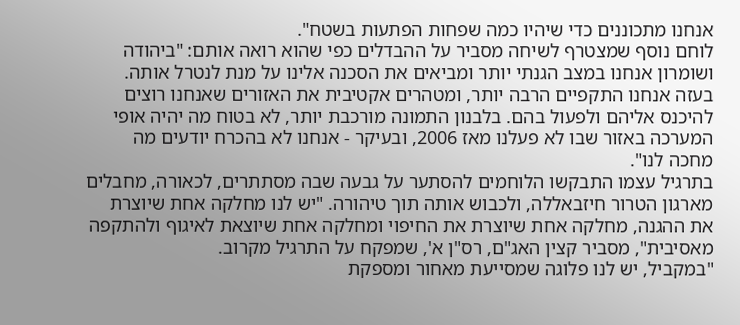אנחנו מתכוננים כדי שיהיו כמה שפחות הפתעות בשטח".
לוחם נוסף שמצטרף לשיחה מסביר על ההבדלים כפי שהוא רואה אותם: "ביהודה ושומרון אנחנו במצב הגנתי יותר ומביאים את הסכנה אלינו על מנת לנטרל אותה. בעזה אנחנו התקפיים הרבה יותר, ומטהרים אקטיבית את האזורים שאנחנו רוצים להיכנס אליהם ולפעול בהם. בלבנון התמונה מורכבת יותר, לא בטוח מה יהיה אופי המערכה באזור שבו לא פעלנו מאז 2006, ובעיקר - אנחנו לא בהכרח יודעים מה מחכה לנו".
בתרגיל עצמו התבקשו הלוחמים להסתער על גבעה שבה מסתתרים, לכאורה, מחבלים מארגון הטרור חיזבאללה, ולכבוש אותה תוך טיהורה. "יש לנו מחלקה אחת שיוצרת את ההגנה, מחלקה אחת שיוצרת את החיפוי ומחלקה אחת שיוצאת לאיגוף ולהתקפה מאסיבית", מסביר קצין האג"ם, רס"ן א', שמפקח על התרגיל מקרוב.
"במקביל, יש לנו פלוגה שמסייעת מאחור ומספקת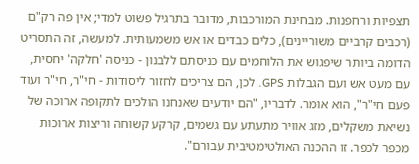תצפיות ורחפנות. מבחינת המורכבות, מדובר בתרגיל פשוט למדי; אין פה רק"ם (רכבים קרביים משוריינים), כלים כבדים או אש משמעותית. למעשה, זה התסריט הדומה ביותר שיפגוש את הלוחמים עם כניסתם ללבנון - כניסה 'חלקה' יחסית, עם מעט אש ועם הגבלות GPS. לכן, הם צריכים לחזור ליסודות - חי"ר, חי"ר ועוד פעם חי"ר", הוא אומר. לדבריו, "הם יודעים שאנחנו הולכים לתקופה ארוכה של נשיאת משקלים, מזג אוויר מתעתע עם גשמים, קרקע קשוחה וריצות ארוכות מכפר לכפר. זו ההכנה האולטימטיבית עבורם".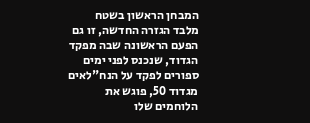המבחן הראשון בשטח
מלבד הגזרה החדשה, זו גם הפעם הראשונה שבה מפקד הגדוד, שנכנס לפני ימים ספורים לפקד על הנח"לאים מגדוד 50, פוגש את הלוחמים שלו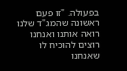בפעולה. "זו פעם ראשונה שהמג"ד שלנו רואה אותנו ואנחנו רוצים להוכיח לו שאנחנו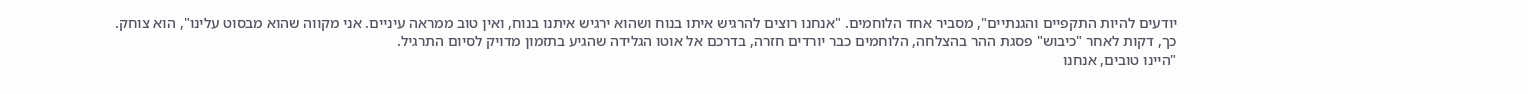יודעים להיות התקפיים והגנתיים", מסביר אחד הלוחמים. "אנחנו רוצים להרגיש איתו בנוח ושהוא ירגיש איתנו בנוח, ואין טוב ממראה עיניים. אני מקווה שהוא מבסוט עלינו", הוא צוחק.
כך, דקות לאחר "כיבוש" פסגת ההר בהצלחה, הלוחמים כבר יורדים חזרה, בדרכם אל אוטו הגלידה שהגיע בתזמון מדויק לסיום התרגיל.
"היינו טובים, אנחנו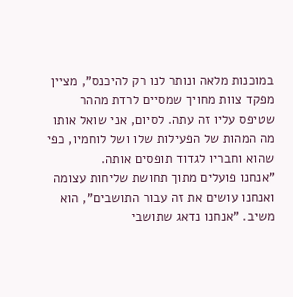במוכנות מלאה ונותר לנו רק להיכנס", מציין מפקד צוות מחויך שמסיים לרדת מההר שטיפס עליו זה עתה. לסיום, אני שואל אותו מה המהות של הפעילות שלו ושל לוחמיו, כפי שהוא וחבריו לגדוד תופסים אותה.
"אנחנו פועלים מתוך תחושת שליחות עצומה ואנחנו עושים את זה עבור התושבים", הוא משיב. "אנחנו נדאג שתושבי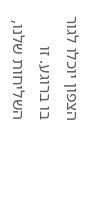הצפון יוכלו לגור בו ברוגע. זו השליחות שלנו,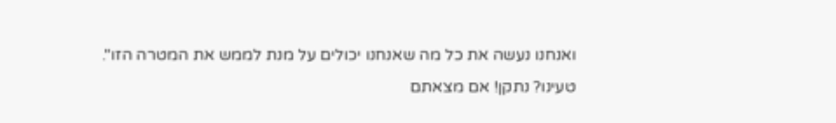ואנחנו נעשה את כל מה שאנחנו יכולים על מנת לממש את המטרה הזו".
טעינו? נתקן! אם מצאתם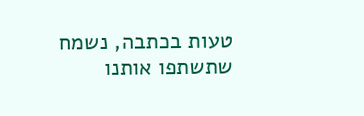טעות בכתבה, נשמח שתשתפו אותנו